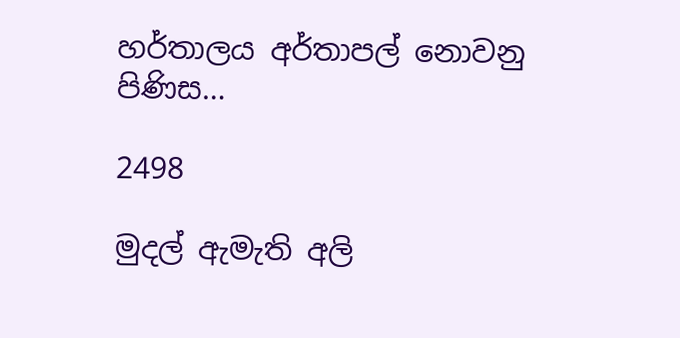හර්තාලය අර්තාපල් නොවනු පිණිස…

2498

මුදල් ඇමැති අලි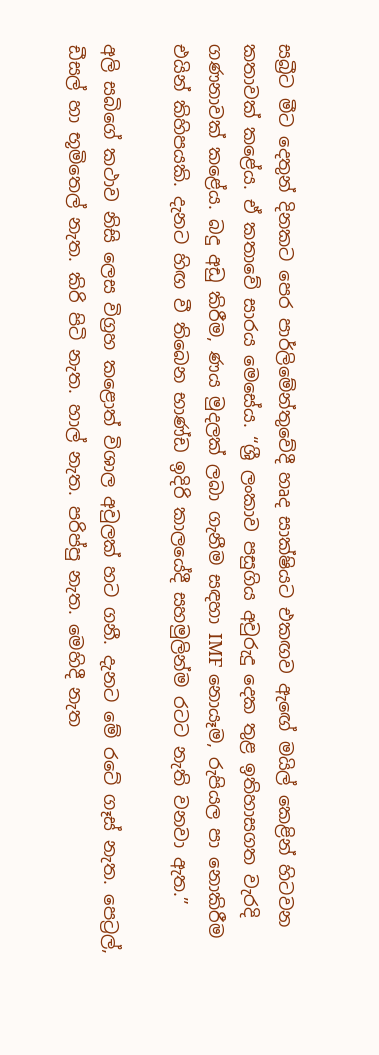සබ්‍රීට මීට දෙතුන් දිනකට පෙර පාර්ලිමේන්තුවේදී හෘද සාක්ෂියට එකඟව ඇඟේ මයිල් කෙළින් හිටවන කතාවක් කළේය. ඒ කතාවේ සාරය මෙසේය. “ශ්‍රී ලංකාව පසුගිය අවුරුදු දෙක තුළ ඉතිහාසගත වැරදි ගණනාවක් කළේය. බදු අඩු කිරීම, ණය මුදලක් ලබා ගැනීම සඳහා IMF නොයෑම, රුපියල පා නොකිරීම එයින් කිහිපයකි. දැනට හිඟ වී තිබෙන භාණ්ඩ ඉදිරි කාලයේදී සහමුලින්ම රටට නැති වනවා ඇත.”

අලි සබිගේ කථාව නිසි ලෙස විග්‍රහ කළොත් විශාල අවුලක් හට ගනී. දැනට මේ රටේ ගෑස් නැත. පෙට්‍රල්, ඩීසල් හා භූමිතෙල් නැත. කිරි පිටි නැත. හාල් නැත. පරිප්පු නැත. මෙහිදී නැත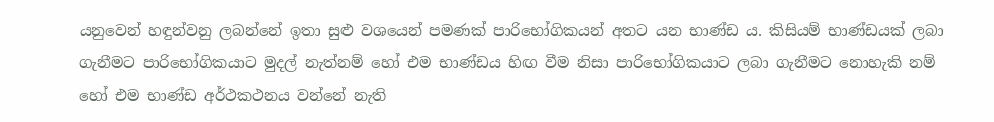යනුවෙන් හඳුන්වනු ලබන්නේ ඉතා සුළු වශයෙන් පමණක් පාරිභෝගිකයන් අතට යන භාණ්ඩ ය. කිසියම් භාණ්ඩයක් ලබා ගැනීමට පාරිභෝගිකයාට මුදල් නැත්නම් හෝ එම භාණ්ඩය හිඟ වීම නිසා පාරිභෝගිකයාට ලබා ගැනීමට නොහැකි නම් හෝ එම භාණ්ඩ අර්ථකථනය වන්නේ නැති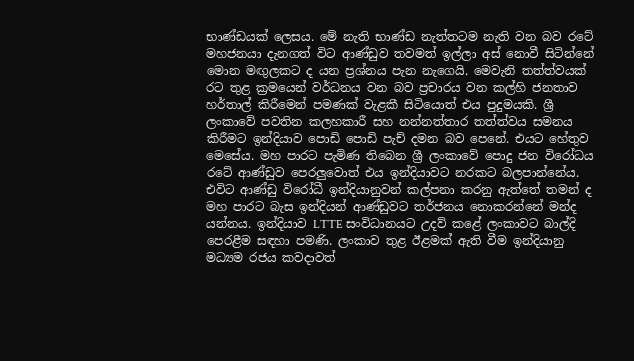භාණ්ඩයක් ලෙසය. මේ නැති භාණ්ඩ නැත්තටම නැති වන බව රටේ මහජනයා දැනගත් විට ආණ්ඩුව තවමත් ඉල්ලා අස් නොවී සිටින්නේ මොන මඟුලකට ද යන ප්‍රශ්නය පැන නැගෙයි. මෙවැනි තත්ත්වයක් රට තුළ ක්‍රමයෙන් වර්ධනය වන බව ප්‍රචාරය වන කල්හි ජනතාව හර්තාල් කිරීමෙන් පමණක් වැළකී සිටියොත් එය පුදුමයකි. ශ්‍රී ලංකාවේ පවතින කලහකාරී සහ නන්නත්තාර තත්ත්වය සමනය කිරීමට ඉන්දියාව පොඩි පොඩි පැච් දමන බව පෙනේ. එයට හේතුව මෙසේය. මහ පාරට පැමිණ තිබෙන ශ්‍රී ලංකාවේ පොදු ජන විරෝධය රටේ ආණ්ඩුව පෙරලුවොත් එය ඉන්දියාවට නරකට බලපාන්නේය. එවිට ආණ්ඩු විරෝධී ඉන්දියානුවන් කල්පනා කරනු ඇත්තේ තමන් ද මහ පාරට බැස ඉන්දියන් ආණ්ඩුවට තර්ජනය නොකරන්නේ මන්ද යන්නය. ඉන්දියාව LTTE සංවිධානයට උදව් කළේ ලංකාවට බාල්දි පෙරළීම සඳහා පමණි. ලංකාව තුළ ඊළමක් ඇති වීම ඉන්දියානු මධ්‍යම රජය කවදාවත්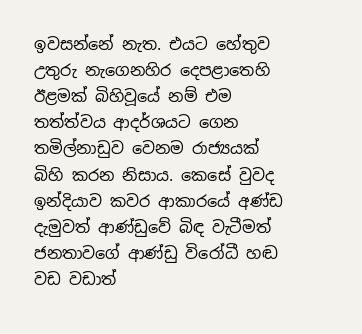ඉවසන්නේ නැත. එයට හේතුව උතුරු නැගෙනහිර දෙපළාතෙහි ඊළමක් බිහිවූයේ නම් එම තත්ත්වය ආදර්ශයට ගෙන තමිල්නාඩුව වෙනම රාජ්‍යයක් බිහි කරන නිසාය. කෙසේ වුවද ඉන්දියාව කවර ආකාරයේ අණ්ඩ දැමුවත් ආණ්ඩුවේ බිඳ වැටීමත් ජනතාවගේ ආණ්ඩු විරෝධී හඬ වඩ වඩාත්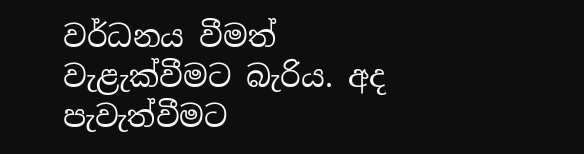වර්ධනය වීමත් වැළැක්වීමට බැරිය. අද පැවැත්වීමට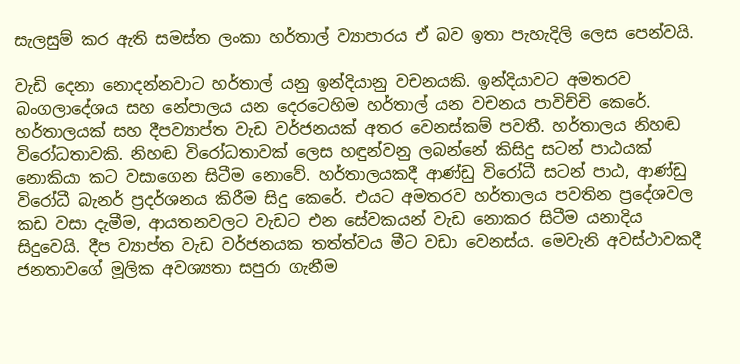සැලසුම් කර ඇති සමස්ත ලංකා හර්තාල් ව්‍යාපාරය ඒ බව ඉතා පැහැදිලි ලෙස පෙන්වයි.

වැඩි දෙනා නොදන්නවාට හර්තාල් යනු ඉන්දියානු වචනයකි. ඉන්දියාවට අමතරව බංගලාදේශය සහ නේපාලය යන දෙරටෙහිම හර්තාල් යන වචනය පාවිච්චි කෙරේ. හර්තාලයක් සහ දීපව්‍යාප්ත වැඩ වර්ජනයක් අතර වෙනස්කම් පවතී. හර්තාලය නිහඬ විරෝධතාවකි. නිහඬ විරෝධතාවක් ලෙස හඳුන්වනු ලබන්නේ කිසිදු සටන් පාඨයක් නොකියා කට වසාගෙන සිටීම නොවේ. හර්තාලයකදී ආණ්ඩු විරෝධී සටන් පාඨ, ආණ්ඩු විරෝධී බැනර් ප්‍රදර්ශනය කිරීම සිදු කෙරේ. එයට අමතරව හර්තාලය පවතින ප්‍රදේශවල කඩ වසා දැමීම, ආයතනවලට වැඩට එන සේවකයන් වැඩ නොකර සිටීම යනාදිය සිදුවෙයි. දීප ව්‍යාප්ත වැඩ වර්ජනයක තත්ත්වය මීට වඩා වෙනස්ය. මෙවැනි අවස්ථාවකදී ජනතාවගේ මූලික අවශ්‍යතා සපුරා ගැනීම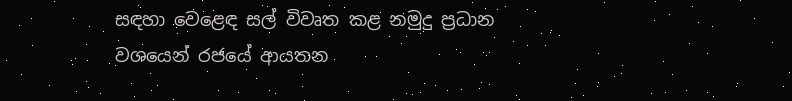සඳහා වෙළෙඳ සල් විවෘත කළ නමුදු ප්‍රධාන වශයෙන් රජයේ ආයතන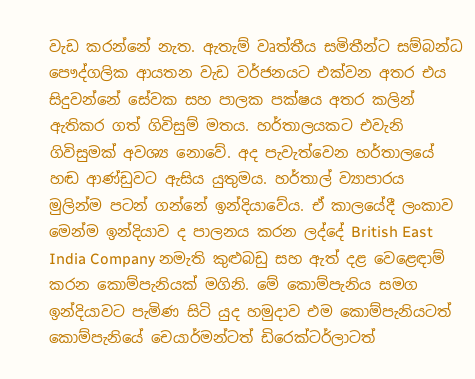වැඩ කරන්නේ නැත. ඇතැම් වෘත්තීය සමිතීන්ට සම්බන්ධ පෞද්ගලික ආයතන වැඩ වර්ජනයට එක්වන අතර එය සිදුවන්නේ සේවක සහ පාලක පක්ෂය අතර කලින් ඇතිකර ගත් ගිවිසුම් මතය. හර්තාලයකට එවැනි ගිවිසුමක් අවශ්‍ය නොවේ. අද පැවැත්වෙන හර්තාලයේ හඬ ආණ්ඩුවට ඇසිය යුතුමය. හර්තාල් ව්‍යාපාරය මුලින්ම පටන් ගන්නේ ඉන්දියාවේය. ඒ කාලයේදී ලංකාව මෙන්ම ඉන්දියාව ද පාලනය කරන ලද්දේ British East India Company නමැති කුළුබඩු සහ ඇත් දළ වෙළෙඳාම් කරන කොම්පැනියක් මගිනි. මේ කොම්පැනිය සමග ඉන්දියාවට පැමිණ සිටි යුද හමුදාව එම කොම්පැනියටත් කොම්පැනියේ චෙයාර්මන්ටත් ඩිරෙක්ටර්ලාටත්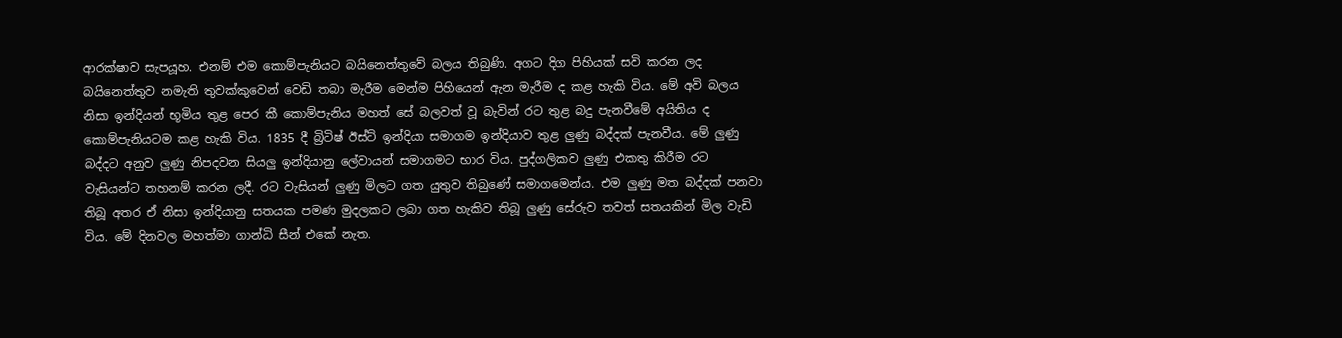ආරක්ෂාව සැපයූහ. එනම් එම කොම්පැනියට බයිනෙත්තුවේ බලය තිබුණි. අගට දිග පිහියක් සවි කරන ලද බයිනෙත්තුව නමැති තුවක්කුවෙන් වෙඩි තබා මැරීම මෙන්ම පිහියෙන් ඇන මැරීම ද කළ හැකි විය. මේ අවි බලය නිසා ඉන්දියන් භූමිය තුළ පෙර කී කොම්පැනිය මහත් සේ බලවත් වූ බැවින් රට තුළ බදු පැනවීමේ අයිතිය ද කොම්පැනියටම කළ හැකි විය. 1835 දී බ්‍රිටිෂ් ඊස්ට් ඉන්දියා සමාගම ඉන්දියාව තුළ ලුණු බද්දක් පැනවීය. මේ ලුණු බද්දට අනුව ලුණු නිපදවන සියලු ඉන්දියානු ලේවායන් සමාගමට භාර විය. පුද්ගලිකව ලුණු එකතු කිරීම රට වැසියන්ට තහනම් කරන ලදී. රට වැසියන් ලුණු මිලට ගත යුතුව තිබුණේ සමාගමෙන්ය. එම ලුණු මත බද්දක් පනවා තිබූ අතර ඒ නිසා ඉන්දියානු සතයක පමණ මුදලකට ලබා ගත හැකිව තිබූ ලුණු සේරුව තවත් සතයකින් මිල වැඩි විය. මේ දිනවල මහත්මා ගාන්ධි සීන් එකේ නැත.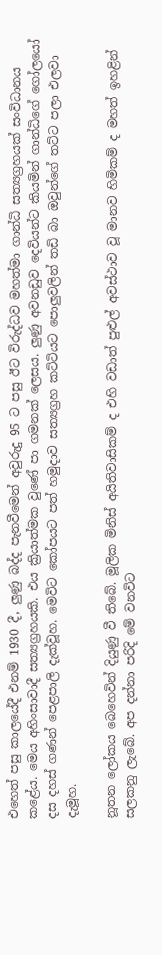එහෙත් පසු කාලයේදී එනම් 1930 දී, ලුණු බද්ද පැනවීමෙන් අවුරුදු 95 ට පසු ඊට විරුද්ධව මහත්මා ගාන්ධි සත්‍යග්‍රහයක් සංවිධානය කළේය. මෙය අහිංසාවාදී සත්‍යග්‍රහයකි. එය ක්‍රියාත්මක වුණේ පා ගමනක් ලෙසය. ලුණු අවනඩුව දෙවියන්ට කියමින් ගාන්ධිගේ ගෝලයෝ දස දහස් ගණන් පෙළපාලි දැක්වූහ. මෙවිට කෝපයට පත් හමුදාව සත්‍යග්‍රහ කට්ටියට පොලුවලින් තඩි බා ඔවුන්ගේ තට්ට පලා එලවා දැමූහ.

නූතන ලෝකය බෙහෙවින් දියුණු වී තිබේ. මූලික මිනිස් අයිතිවාසිකම් ද එහි වඩාත් පුළුල් අවස්ථාව වූ මානව හිමිකම් ද මහත් ඉහළින් සලකනු ලැබේ. අප දන්නා පරිදි මේ වනවිට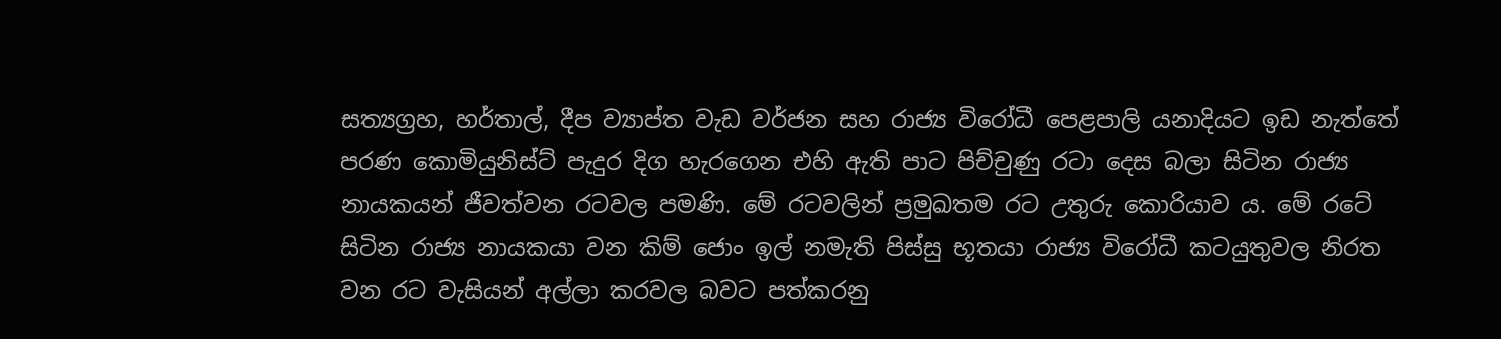සත්‍යග්‍රහ, හර්තාල්, දීප ව්‍යාප්ත වැඩ වර්ජන සහ රාජ්‍ය විරෝධී පෙළපාලි යනාදියට ඉඩ නැත්තේ පරණ කොමියුනිස්ට් පැදුර දිග හැරගෙන එහි ඇති පාට පිච්චුණු රටා දෙස බලා සිටින රාජ්‍ය නායකයන් ජීවත්වන රටවල පමණි. මේ රටවලින් ප්‍රමුඛතම රට උතුරු කොරියාව ය. මේ රටේ සිටින රාජ්‍ය නායකයා වන කිම් ජොං ඉල් නමැති පිස්සු භූතයා රාජ්‍ය විරෝධී කටයුතුවල නිරත වන රට වැසියන් අල්ලා කරවල බවට පත්කරනු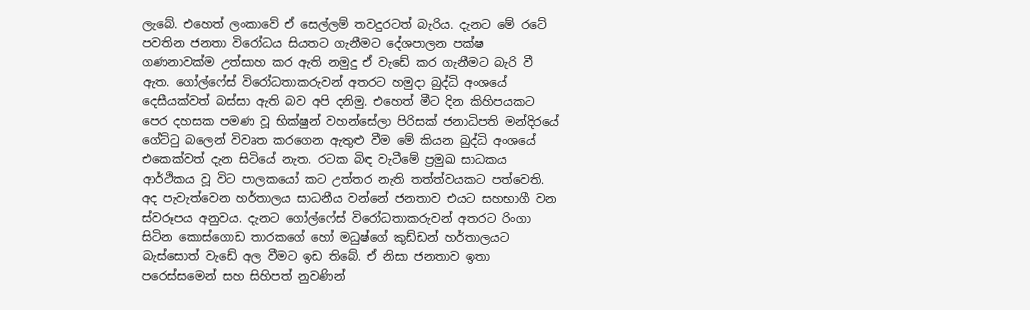ලැබේ. එහෙත් ලංකාවේ ඒ සෙල්ලම් තවදුරටත් බැරිය. දැනට මේ රටේ පවතින ජනතා විරෝධය සියතට ගැනීමට දේශපාලන පක්ෂ ගණනාවක්ම උත්සාහ කර ඇති නමුදු ඒ වැඩේ කර ගැනීමට බැරි වී ඇත. ගෝල්ෆේස් විරෝධතාකරුවන් අතරට හමුදා බුද්ධි අංශයේ දෙසීයක්වත් බස්සා ඇති බව අපි දනිමු. එහෙත් මීට දින කිහිපයකට පෙර දහසක පමණ වූ භික්ෂුන් වහන්සේලා පිරිසක් ජනාධිපති මන්දිරයේ ගේට්ටු බලෙන් විවෘත කරගෙන ඇතුළු වීම මේ කියන බුද්ධි අංශයේ එකෙක්වත් දැන සිටියේ නැත. රටක බිඳ වැටීමේ ප්‍රමුඛ සාධකය ආර්ථිකය වූ විට පාලකයෝ කට උත්තර නැති තත්ත්වයකට පත්වෙති. අද පැවැත්වෙන හර්තාලය සාධනීය වන්නේ ජනතාව එයට සහභාගී වන ස්වරූපය අනුවය. දැනට ගෝල්ෆේස් විරෝධතාකරුවන් අතරට රිංගා සිටින කොස්ගොඩ තාරකගේ හෝ මධුෂ්ගේ කුඩ්ඩන් හර්තාලයට බැස්සොත් වැඩේ අල වීමට ඉඩ තිබේ. ඒ නිසා ජනතාව ඉතා පරෙස්සමෙන් සහ සිහිපත් නුවණින්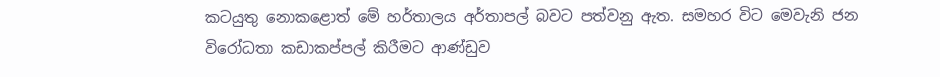කටයුතු නොකළොත් මේ හර්තාලය අර්තාපල් බවට පත්වනු ඇත. සමහර විට මෙවැනි ජන විරෝධතා කඩාකප්පල් කිරීමට ආණ්ඩුව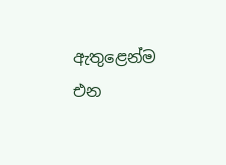ඇතුළෙන්ම එන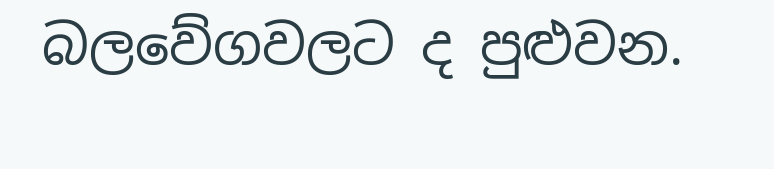බලවේගවලට ද පුළුවන.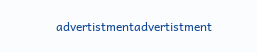advertistmentadvertistment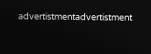advertistmentadvertistment